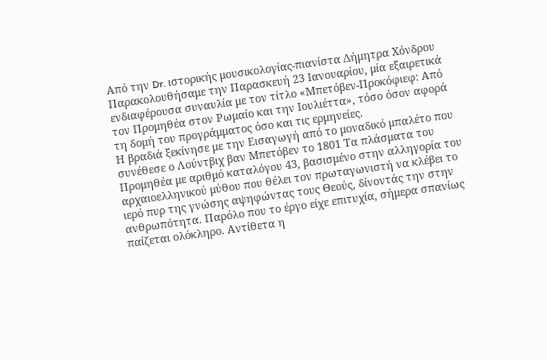Από την Dr. ιστορικής μουσικολογίας-πιανίστα Δήμητρα Χόνδρου
Παρακολουθήσαμε την Παρασκευή 23 Ιανουαρίου, μία εξαιρετικά ενδιαφέρουσα συναυλία με τον τίτλο «Μπετόβεν-Προκόφιεφ: Από τον Προμηθέα στον Ρωμαίο και την Ιουλιέττα», τόσο όσον αφορά τη δομή του προγράμματος όσο και τις ερμηνείες.
Η βραδιά ξεκίνησε με την Εισαγωγή από το μοναδικό μπαλέτο που συνέθεσε ο Λούντβιχ βαν Μπετόβεν το 1801 Τα πλάσματα του Προμηθέα με αριθμό καταλόγου 43, βασισμένο στην αλληγορία του αρχαιοελληνικού μύθου που θέλει τον πρωταγωνιστή να κλέβει το ιερό πυρ της γνώσης αψηφώντας τους Θεούς, δίνοντάς την στην ανθρωπότητα. Παρόλο που το έργο είχε επιτυχία, σήμερα σπανίως παίζεται ολόκληρο. Αντίθετα η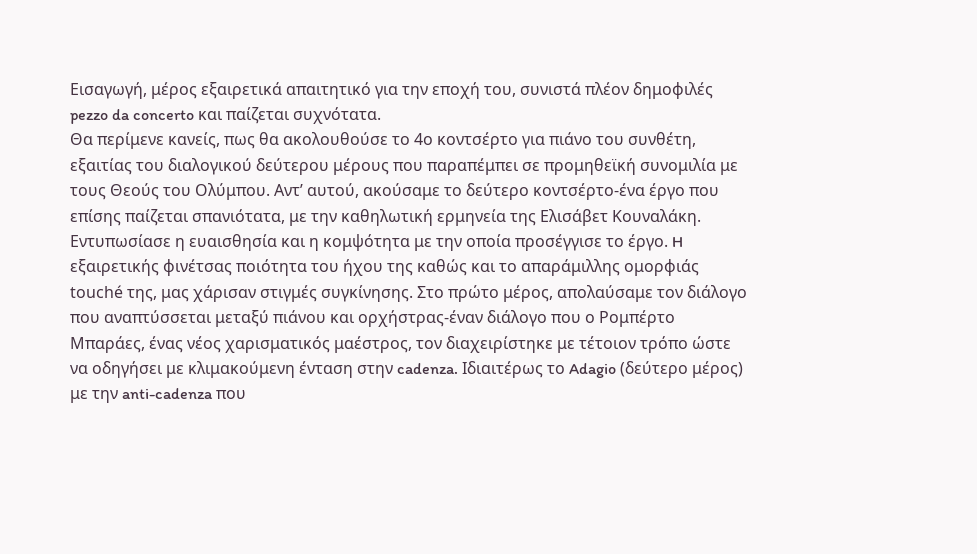Εισαγωγή, μέρος εξαιρετικά απαιτητικό για την εποχή του, συνιστά πλέον δημοφιλές pezzo da concerto και παίζεται συχνότατα.
Θα περίμενε κανείς, πως θα ακολουθούσε το 4ο κοντσέρτο για πιάνο του συνθέτη, εξαιτίας του διαλογικού δεύτερου μέρους που παραπέμπει σε προμηθεϊκή συνομιλία με τους Θεούς του Ολύμπου. Αντ’ αυτού, ακούσαμε το δεύτερο κοντσέρτο-ένα έργο που επίσης παίζεται σπανιότατα, με την καθηλωτική ερμηνεία της Ελισάβετ Κουναλάκη. Εντυπωσίασε η ευαισθησία και η κομψότητα με την οποία προσέγγισε το έργο. H εξαιρετικής φινέτσας ποιότητα του ήχου της καθώς και το απαράμιλλης ομορφιάς touché της, μας χάρισαν στιγμές συγκίνησης. Στο πρώτο μέρος, απολαύσαμε τον διάλογο που αναπτύσσεται μεταξύ πιάνου και ορχήστρας-έναν διάλογο που ο Ρομπέρτο Μπαράες, ένας νέος χαρισματικός μαέστρος, τον διαχειρίστηκε με τέτοιον τρόπο ώστε να οδηγήσει με κλιμακούμενη ένταση στην cadenza. Ιδιαιτέρως το Adagio (δεύτερο μέρος) με την anti-cadenza που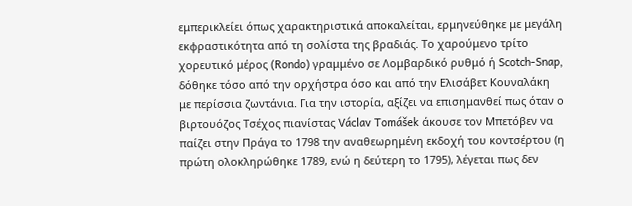εμπερικλείει όπως χαρακτηριστικά αποκαλείται, ερμηνεύθηκε με μεγάλη εκφραστικότητα από τη σολίστα της βραδιάς. Το χαρούμενο τρίτο χορευτικό μέρος (Rondo) γραμμένο σε Λομβαρδικό ρυθμό ή Scotch-Snap, δόθηκε τόσο από την ορχήστρα όσο και από την Ελισάβετ Κουναλάκη με περίσσια ζωντάνια. Για την ιστορία, αξίζει να επισημανθεί πως όταν ο βιρτουόζος Τσέχος πιανίστας Václav Tomášek άκουσε τον Μπετόβεν να παίζει στην Πράγα το 1798 την αναθεωρημένη εκδοχή του κοντσέρτου (η πρώτη ολοκληρώθηκε 1789, ενώ η δεύτερη το 1795), λέγεται πως δεν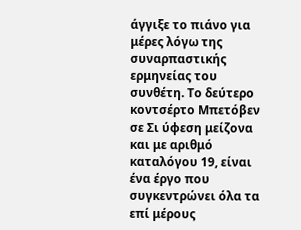άγγιξε το πιάνο για μέρες λόγω της συναρπαστικής ερμηνείας του συνθέτη. Το δεύτερο κοντσέρτο Μπετόβεν σε Σι ύφεση μείζονα και με αριθμό καταλόγου 19, είναι ένα έργο που συγκεντρώνει όλα τα επί μέρους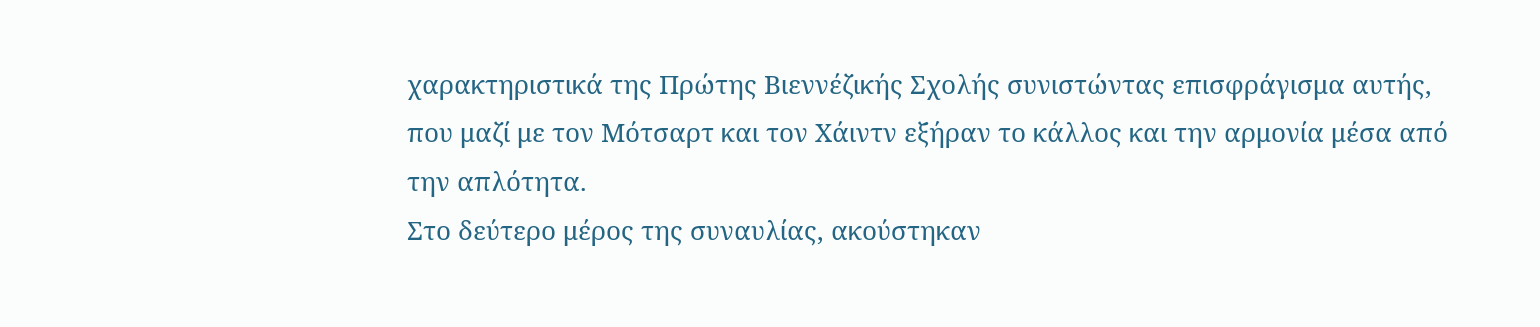χαρακτηριστικά της Πρώτης Βιεννέζικής Σχολής συνιστώντας επισφράγισμα αυτής, που μαζί με τον Μότσαρτ και τον Χάιντν εξήραν το κάλλος και την αρμονία μέσα από την απλότητα.
Στο δεύτερο μέρος της συναυλίας, ακούστηκαν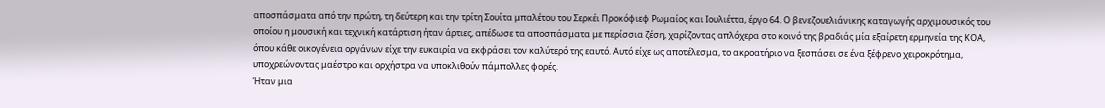αποσπάσματα από την πρώτη, τη δεύτερη και την τρίτη Σουίτα μπαλέτου του Σερκέι Προκόφιεφ Ρωμαίος και Ιουλιέττα, έργο 64. Ο βενεζουελιάνικης καταγωγής αρχιμουσικός του οποίου η μουσική και τεχνική κατάρτιση ήταν άρτιες, απέδωσε τα αποσπάσματα με περίσσια ζέση, χαρίζοντας απλόχερα στο κοινό της βραδιάς μία εξαίρετη ερμηνεία της ΚΟΑ, όπου κάθε οικογένεια οργάνων είχε την ευκαιρία να εκφράσει τον καλύτερό της εαυτό. Αυτό είχε ως αποτέλεσμα, το ακροατήριο να ξεσπάσει σε ένα ξέφρενο χειροκρότημα, υποχρεώνοντας μαέστρο και ορχήστρα να υποκλιθούν πάμπολλες φορές.
Ήταν μια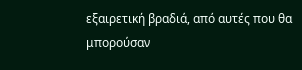εξαιρετική βραδιά, από αυτές που θα μπορούσαν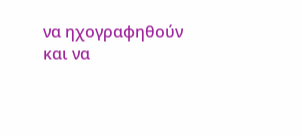να ηχογραφηθούν και να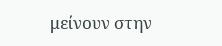μείνουν στην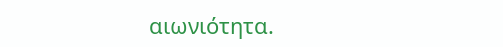αιωνιότητα.